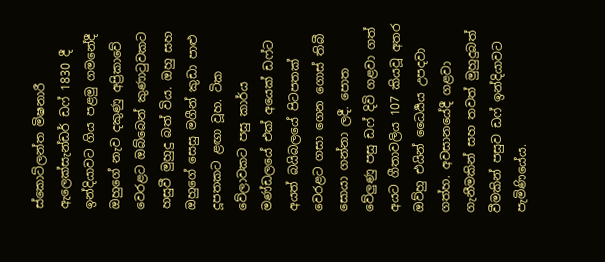ස්කොට්ලන්ත මිෂනාරී ඇලෙක්සැන්ඩර් ඩෆ් 1830 දී ඉන්දියාවට ගිය පළමු ගමනේදී ඔහුගේ නැව දකුණු අප්‍රිකාවේ වෙරළට ඔබ්බෙන් කුණාටුවකට හසුවී මුහුදු බත් විය. ඔහු සහ ඔහුගේ සෙසු මගීන් කුඩා පාළු දූපතකට ළඟා වූහ. ටික වේලාවකට පසු කාර්ය මණ්ඩලයේ එක් අයෙක් ඩෆ්ට අයත් බයිබලයේ පිටපතක් වෙරළට ගසා ගෙන ගොස් තිබී සොයා ගන්නා ලදී. පොත වේලුණු පසු ඩෆ් දිවි ගළවා ගත් අයට ගීතාවලිය 107 කියවූ අතර ඔව්හු එයින් ධෛර්‍යය උපදවා ගත්හ. අවසානයේදී ගළවා ගැනීමකින් සහ තවත් මුහුදුබත් වීමකින් පසුව ඩෆ් ඉන්දියාවට පැමිණියේය.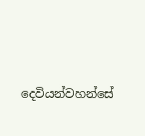දෙවියන්වහන්සේ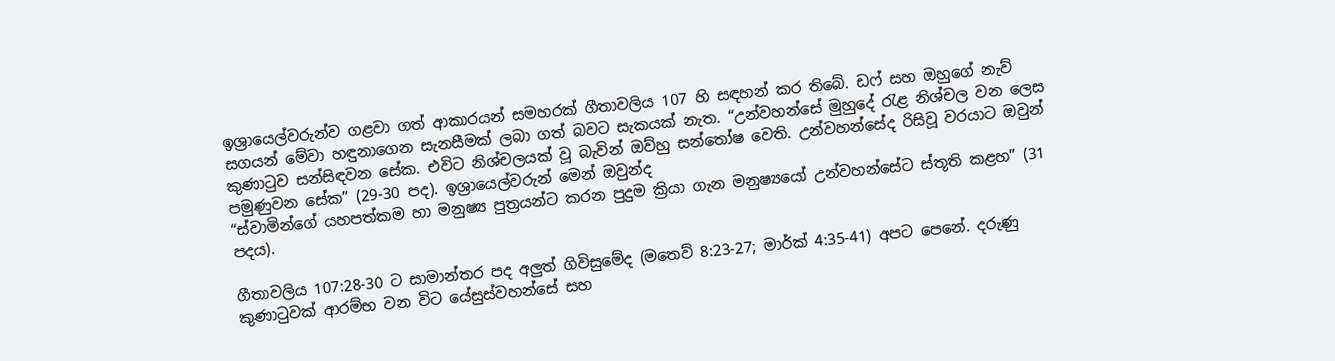ඉශ්‍රායෙල්වරුන්ව ගළවා ගත් ආකාරයන් සමහරක් ගීතාවලිය 107 හි සඳහන් කර තිබේ. ඩෆ් සහ ඔහුගේ නැව් සගයන් මේවා හඳුනාගෙන සැනසීමක් ලබා ගත් බවට සැකයක් නැත. “උන්වහන්සේ මුහුදේ රැළ නිශ්චල වන ලෙස කුණාටුව සන්සිඳවන සේක. එවිට නිශ්චලයක් වූ බැවින් ඔව්හු සන්තෝෂ වෙති. උන්වහන්සේද රිසිවූ වරයාට ඔවුන් පමුණුවන සේක” (29-30 පද). ඉශ්‍රායෙල්වරුන් මෙන් ඔවුන්ද
“ස්වාමින්ගේ යහපත්කම හා මනුෂ්‍ය පුත්‍රයන්ට කරන පුදුම ක්‍රියා ගැන මනුෂ්‍යයෝ උන්වහන්සේට ස්තූති කළහ” (31 පදය).

ගීතාවලිය 107:28-30 ට සාමාන්තර පද අලුත් ගිවිසුමේද (මතෙව් 8:23-27; මාර්ක් 4:35-41) අපට පෙනේ. දරුණු කුණාටුවක් ආරම්භ වන විට යේසුස්වහන්සේ සහ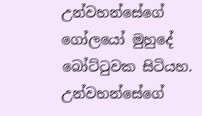උන්වහන්සේගේ ගෝලයෝ මුහුදේ බෝට්ටුවක සිටියහ. උන්වහන්සේගේ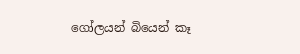ගෝලයන් බියෙන් කෑ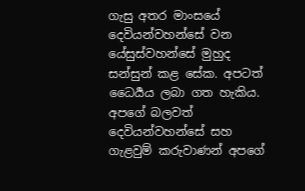ගැසු අතර මාංසයේ දෙවියන්වහන්සේ වන යේසුස්වහන්සේ මුහුද සන්සුන් කළ සේක. අපටත් ධෛර්‍යය ලබා ගත හැකිය. අපගේ බලවත් දෙවියන්වහන්සේ සහ ගැළවුම් කරුවාණන් අපගේ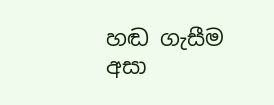හඬ ගැසීම අසා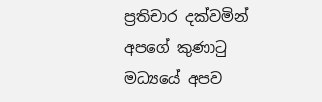ප්‍රතිචාර දක්වමින් අපගේ කුණාටු මධ්‍යයේ අපව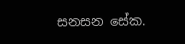සනසන සේක.